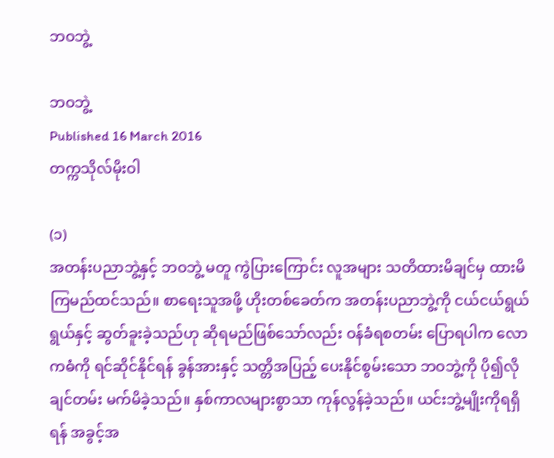ဘဝဘွဲ့

ဘဝဘွဲ့
Published 16 March 2016
တက္ကသိုလ်မိုးဝါ

(၁)
အတန်းပညာဘွဲ့နှင့် ဘဝဘွဲ့ မတူ ကွဲပြားကြောင်း လူအများ သတိထားမိချင်မှ ထားမိကြမည်ထင်သည်။ စာရေးသူအဖို့ ဟိုးတစ်ခေတ်က အတန်းပညာဘွဲ့ကို ငယ်ငယ်ရွယ်ရွယ်နှင့် ဆွတ်ခူးခဲ့သည်ဟု ဆိုရမည်ဖြစ်သော်လည်း ဝန်ခံရစတမ်း ပြောရပါက လောကဓံကို ရင်ဆိုင်နိုင်ရန် ခွန်အားနှင့် သတ္တိအပြည့် ပေးနိုင်စွမ်းသော ဘဝဘွဲ့ကို ပို၍လိုချင်တမ်း မက်မိခဲ့သည်။ နှစ်ကာလများစွာသာ ကုန်လွန်ခဲ့သည်။ ယင်းဘွဲ့မျိုးကိုရရှိရန် အခွင့်အ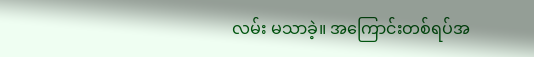လမ်း မသာခဲ့။ အကြောင်းတစ်ရပ်အ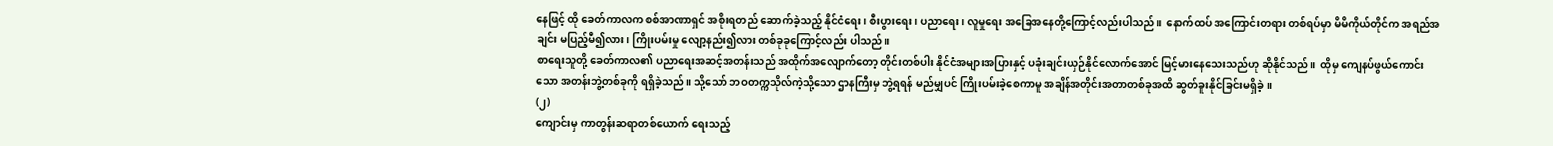နေဖြင့် ထို ခေတ်ကာလက စစ်အာဏာရှင် အစိုးရတည် ဆောက်ခဲ့သည့် နိုင်ငံရေး၊ စီးပွားရေး၊ ပညာရေး၊ လူမှုရေး အခြေအနေတို့ကြောင့်လည်းပါသည်။  နောက်ထပ် အကြောင်းတရား တစ်ရပ်မှာ မိမိကိုယ်တိုင်က အရည်အချင်း မပြည့်မီ၍လား၊ ကြိုးပမ်းမှု လျော့နည်း၍လား တစ်ခုခုကြောင့်လည်း ပါသည်။
စာရေးသူတို့ ခေတ်ကာလ၏ ပညာရေးအဆင့်အတန်းသည် အထိုက်အလျောက်တော့ တိုင်းတစ်ပါး နိုင်ငံအများအပြားနှင့် ပခုံးချင်းယှဉ်နိုင်လောက်အောင် မြင့်မားနေသေးသည်ဟု ဆိုနိုင်သည်။  ထိုမှ ကျေနပ်ဖွယ်ကောင်းသော အတန်းဘွဲ့တစ်ခုကို ရရှိခဲ့သည်။ သို့သော် ဘဝတက္ကသိုလ်ကဲ့သို့သော ဌာနကြီးမှ ဘွဲ့ရရန် မည်မျှပင် ကြိုးပမ်းခဲ့စေကာမူ အချိန်အတိုင်းအတာတစ်ခုအထိ ဆွတ်ခူးနိုင်ခြင်းမရှိခဲ့။
(၂)
ကျောင်းမှ ကာတွန်းဆရာတစ်ယောက် ရေးသည့်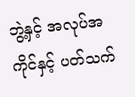ဘွဲ့နှင့် အလုပ်အကိုင်နှင့် ပတ်သက်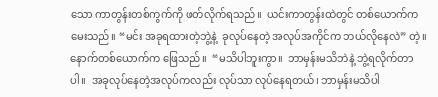သော ကာတွန်းတစ်ကွက်ကို ဖတ်လိုက်ရသည်။  ယင်းကာတွန်းထဲတွင် တစ်ယောက်က မေးသည်။ “မင်း အခုရထားတဲ့ဘွဲ့နဲ့  ခုလုပ်နေတဲ့ အလုပ်အကိုင်က ဘယ်လိုနေလဲ” တဲ့။  နောက်တစ်ယောက်က ဖြေသည်။  “မသိပါဘူးကွာ။  ဘာမှန်းမသိဘဲနဲ့ ဘွဲ့ရလိုက်တာပါ။  အခုလုပ်နေတဲ့အလုပ်ကလည်း လုပ်သာ လုပ်နေရတယ်၊ ဘာမှန်းမသိပါ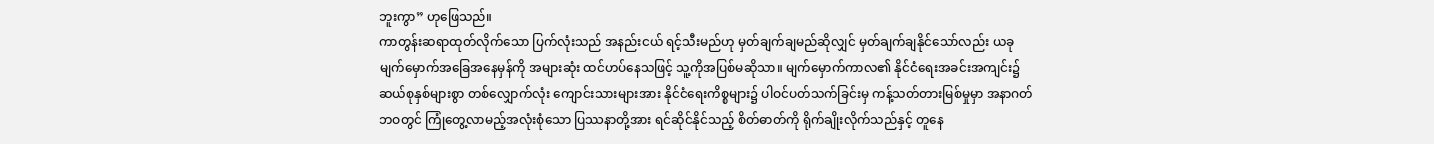ဘူးကွာ” ဟုဖြေသည်။
ကာတွန်းဆရာထုတ်လိုက်သော ပြက်လုံးသည် အနည်းငယ် ရင့်သီးမည်ဟု မှတ်ချက်ချမည်ဆိုလျှင် မှတ်ချက်ချနိုင်သော်လည်း ယခုမျက်မှောက်အခြေအနေမှန်ကို အများဆုံး ထင်ဟပ်နေသဖြင့် သူ့ကိုအပြစ်မဆိုသာ။ မျက်မှောက်ကာလ၏ နိုင်ငံရေးအခင်းအကျင်း၌ ဆယ်စုနှစ်များစွာ တစ်လျှောက်လုံး ကျောင်းသားများအား နိုင်ငံရေးကိစ္စများ၌ ပါဝင်ပတ်သက်ခြင်းမှ ကန့်သတ်တားမြစ်မှုမှာ အနာဂတ်ဘဝတွင် ကြုံတွေ့လာမည့်အလုံးစုံသော ပြဿနာတို့အား ရင်ဆိုင်နိုင်သည့် စိတ်ဓာတ်ကို ရိုက်ချိုးလိုက်သည်နှင့် တူနေ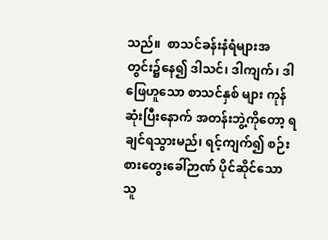သည်။  စာသင်ခန်းနံရံများအတွင်း၌နေ၍ ဒါသင်၊ ဒါကျက်၊ ဒါဖြေဟူသော စာသင်နှစ် များ ကုန်ဆုံးပြီးနောက် အတန်းဘွဲ့ကိုတော့ ရချင်ရသွားမည်၊ ရင့်ကျက်၍ စဉ်းစားတွေးခေါ်ဉာဏ် ပိုင်ဆိုင်သော သူ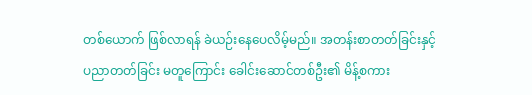တစ်ယောက် ဖြစ်လာရန် ခဲယဉ်းနေပေလိမ့်မည်။ အတန်းစာတတ်ခြင်းနှင့် ပညာတတ်ခြင်း မတူကြောင်း ခေါင်းဆောင်တစ်ဦး၏ မိန့်စကား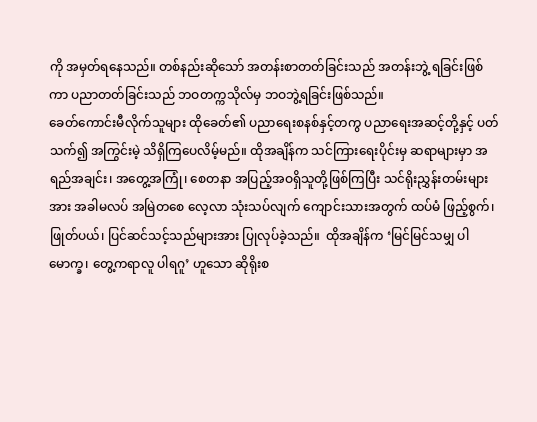ကို အမှတ်ရနေသည်။ တစ်နည်းဆိုသော် အတန်းစာတတ်ခြင်းသည် အတန်းဘွဲ့ ရခြင်းဖြစ်ကာ ပညာတတ်ခြင်းသည် ဘဝတက္ကသိုလ်မှ ဘဝဘွဲ့ရခြင်းဖြစ်သည်။
ခေတ်ကောင်းမီလိုက်သူများ ထိုခေတ်၏ ပညာရေးစနစ်နှင့်တကွ ပညာရေးအဆင့်တို့နှင့် ပတ်သက်၍ အကြွင်းမဲ့ သိရှိကြပေလိမ့်မည်။ ထိုအချိန်က သင်ကြားရေးပိုင်းမှ ဆရာများမှာ အရည်အချင်း၊ အတွေ့အကြုံ၊ စေတနာ အပြည့်အဝရှိသူတို့ဖြစ်ကြပြီး သင်ရိုးညွှန်းတမ်းများအား အခါမလပ် အမြဲတစေ လေ့လာ သုံးသပ်လျက် ကျောင်းသားအတွက် ထပ်မံ ဖြည့်စွက်၊ ဖြုတ်ပယ်၊ ပြင်ဆင်သင့်သည်များအား ပြုလုပ်ခဲ့သည်။  ထိုအချိန်က ‘မြင်မြင်သမျှ ပါမောက္ခ၊ တွေ့ကရာလူ ပါရဂူ’ ဟူသော ဆိုရိုးစ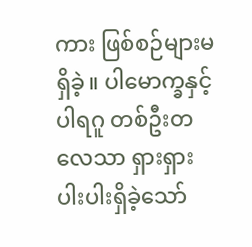ကား ဖြစ်စဉ်များမရှိခဲ့။ ပါမောက္ခနှင့် ပါရဂူ တစ်ဦးတလေသာ ရှားရှားပါးပါးရှိခဲ့သော်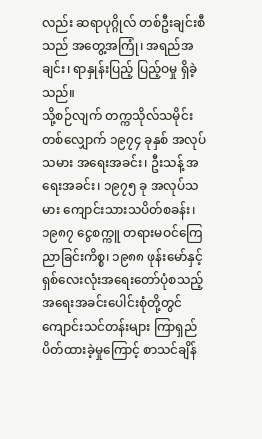လည်း ဆရာပုဂ္ဂိုလ် တစ်ဦးချင်းစီသည် အတွေ့အကြုံ၊ အရည်အချင်း၊ ရာနှုန်းပြည့် ပြည့်ဝမှု ရှိခဲ့သည်။
သို့စဉ်လျက် တက္ကသိုလ်သမိုင်းတစ်လျှောက် ၁၉၇၄ ခုနှစ် အလုပ်သမား အရေးအခင်း၊ ဦးသန့် အရေးအခင်း၊ ၁၉၇၅ ခု အလုပ်သမား ကျောင်းသားသပိတ်စခန်း၊ ၁၉၈၇ ငွေစက္ကူ တရားမဝင်ကြေညာခြင်းကိစ္စ၊ ၁၉၈၈ ဖုန်းမော်နှင့် ရှစ်လေးလုံးအရေးတော်ပုံစသည့် အရေးအခင်းပေါင်းစုံတို့တွင် ကျောင်းသင်တန်းများ ကြာရှည်ပိတ်ထားခဲ့မှုကြောင့် စာသင်ချိန်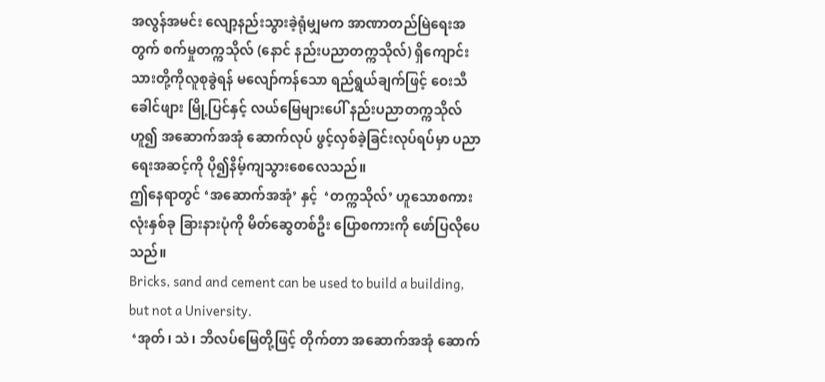အလွန်အမင်း လျော့နည်းသွားခဲ့ရုံမျှမက အာဏာတည်မြဲရေးအတွက် စက်မှုတက္ကသိုလ် (နောင် နည်းပညာတက္ကသိုလ်) ရှိကျောင်းသားတို့ကိုလူစုခွဲရန် မလျော်ကန်သော ရည်ရွယ်ချက်ဖြင့် ဝေးသီခေါင်ဖျား မြို့ပြင်နှင့် လယ်မြေများပေါ် နည်းပညာတက္ကသိုလ်ဟူ၍ အဆောက်အအုံ ဆောက်လုပ် ဖွင့်လှစ်ခဲ့ခြင်းလုပ်ရပ်မှာ ပညာရေးအဆင့်ကို ပို၍နိမ့်ကျသွားစေလေသည်။
ဤနေရာတွင် ‘အဆောက်အအုံ’ နှင့်  ‘တက္ကသိုလ်’ ဟူသောစကားလုံးနှစ်ခု ခြားနားပုံကို မိတ်ဆွေတစ်ဦး ပြောစကားကို ဖော်ပြလိုပေသည်။
Bricks, sand and cement can be used to build a building, but not a University.
 ‘အုတ်၊ သဲ၊ ဘိလပ်မြေတို့ဖြင့် တိုက်တာ အဆောက်အအုံ ဆောက်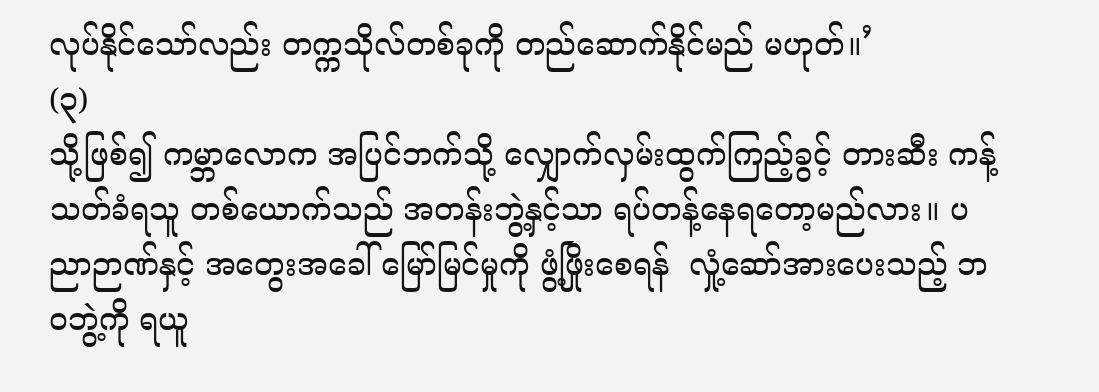လုပ်နိုင်သော်လည်း တက္ကသိုလ်တစ်ခုကို တည်ဆောက်နိုင်မည် မဟုတ်။’
(၃)
သို့ဖြစ်၍ ကမ္ဘာလောက အပြင်ဘက်သို့ လျှောက်လှမ်းထွက်ကြည့်ခွင့် တားဆီး ကန့်သတ်ခံရသူ တစ်ယောက်သည် အတန်းဘွဲ့နှင့်သာ ရပ်တန့်နေရတော့မည်လား။ ပညာဉာဏ်နှင့် အတွေးအခေါ် မြော်မြင်မှုကို ဖွံ့ဖြိုးစေရန်  လှုံ့ဆော်အားပေးသည့် ဘဝဘွဲ့ကို ရယူ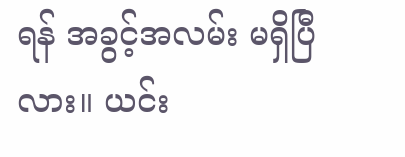ရန် အခွင့်အလမ်း မရှိပြီလား။ ယင်း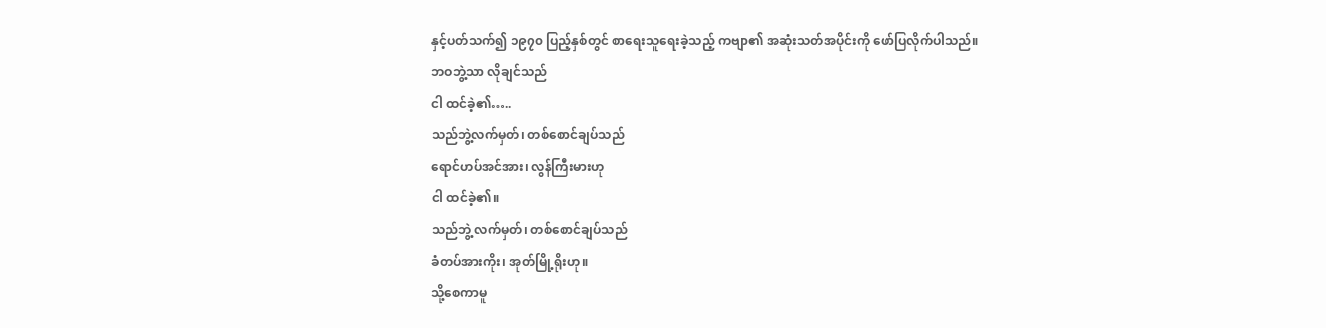နှင့်ပတ်သက်၍ ၁၉၇၀ ပြည့်နှစ်တွင် စာရေးသူရေးခဲ့သည့် ကဗျာ၏ အဆုံးသတ်အပိုင်းကို ဖော်ပြလိုက်ပါသည်။
ဘဝဘွဲ့သာ လိုချင်သည်
ငါ ထင်ခဲ့၏…..
သည်ဘွဲ့လက်မှတ်၊ တစ်စောင်ချပ်သည်
ရောင်ဟပ်အင်အား၊ လွန်ကြီးမားဟု
ငါ ထင်ခဲ့၏။
သည်ဘွဲ့ လက်မှတ်၊ တစ်စောင်ချပ်သည်
ခံတပ်အားကိုး၊ အုတ်မြို့ရိုးဟု။
သို့စေကာမူ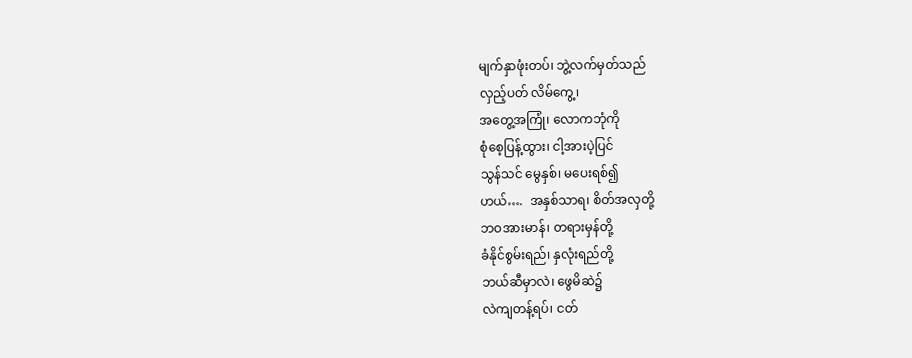မျက်နှာဖုံးတပ်၊ ဘွဲ့လက်မှတ်သည်
လှည့်ပတ် လိမ်ကွေ့၊
အတွေ့အကြုံ၊ လောကဘုံကို
စုံစေ့ပြန့်ထွား၊ ငါ့အားပဲ့ပြင်
သွန်သင် မွေနှစ်၊ မပေးရစ်၍
ဟယ်….  အနှစ်သာရ၊ စိတ်အလှတို့
ဘဝအားမာန်၊ တရားမှန်တို့
ခံနိုင်စွမ်းရည်၊ နှလုံးရည်တို့
ဘယ်ဆီမှာလဲ၊ ဖွေမိဆဲ၌
လဲကျတန့်ရပ်၊ ငတ်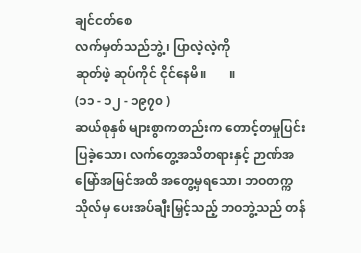ချင်ငတ်စေ
လက်မှတ်သည်ဘွဲ့၊ ပြာလဲ့လဲ့ကို
ဆုတ်ဖဲ့ ဆုပ်ကိုင် ငိုင်နေမိ။       ။
(၁၁ - ၁၂ - ၁၉၇၀ )
ဆယ်စုနှစ် များစွာကတည်းက တောင့်တမှုပြင်းပြခဲ့သော၊ လက်တွေ့အသိတရားနှင့် ဉာဏ်အမြော်အမြင်အထိ အတွေ့မှရသော၊ ဘဝတက္ကသိုလ်မှ ပေးအပ်ချီးမြှင့်သည့် ဘဝဘွဲ့သည် တန်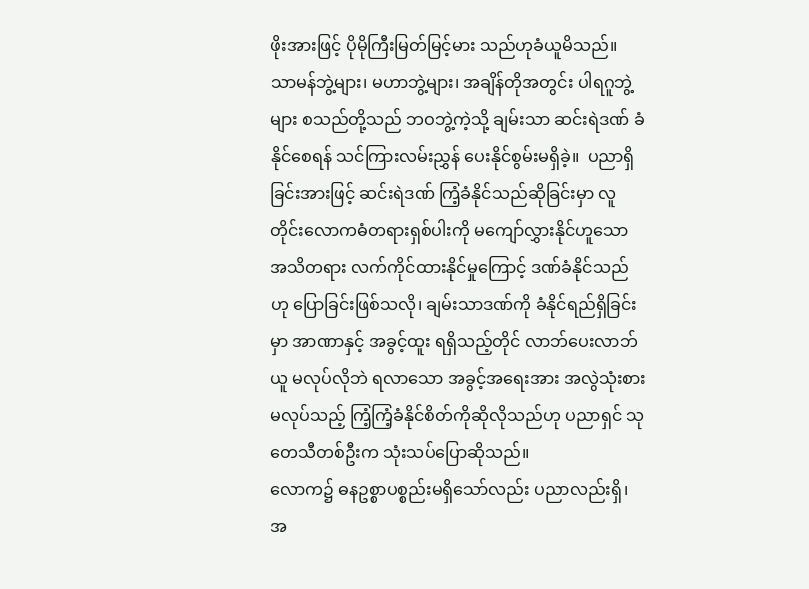ဖိုးအားဖြင့် ပိုမိုကြီးမြတ်မြင့်မား သည်ဟုခံယူမိသည်။ သာမန်ဘွဲ့များ၊ မဟာဘွဲ့များ၊ အချိန်တိုအတွင်း ပါရဂူဘွဲ့များ စသည်တို့သည် ဘဝဘွဲ့ကဲ့သို့ ချမ်းသာ ဆင်းရဲဒဏ် ခံနိုင်စေရန် သင်ကြားလမ်းညွှန် ပေးနိုင်စွမ်းမရှိခဲ့။  ပညာရှိခြင်းအားဖြင့် ဆင်းရဲဒဏ် ကြံ့ခံနိုင်သည်ဆိုခြင်းမှာ လူတိုင်းလောကဓံတရားရှစ်ပါးကို မကျော်လွှားနိုင်ဟူသော အသိတရား လက်ကိုင်ထားနိုင်မှုကြောင့် ဒဏ်ခံနိုင်သည်ဟု ပြောခြင်းဖြစ်သလို၊ ချမ်းသာဒဏ်ကို ခံနိုင်ရည်ရှိခြင်းမှာ အာဏာနှင့် အခွင့်ထူး ရရှိသည့်တိုင် လာဘ်ပေးလာဘ်ယူ မလုပ်လိုဘဲ ရလာသော အခွင့်အရေးအား အလွဲသုံးစား မလုပ်သည့် ကြံ့ကြံ့ခံနိုင်စိတ်ကိုဆိုလိုသည်ဟု ပညာရှင် သုတေသီတစ်ဦးက သုံးသပ်ပြောဆိုသည်။
လောက၌ ဓနဥစ္စာပစ္စည်းမရှိသော်လည်း ပညာလည်းရှိ၊ အ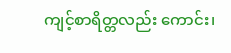ကျင့်စာရိတ္တလည်း ကောင်း၊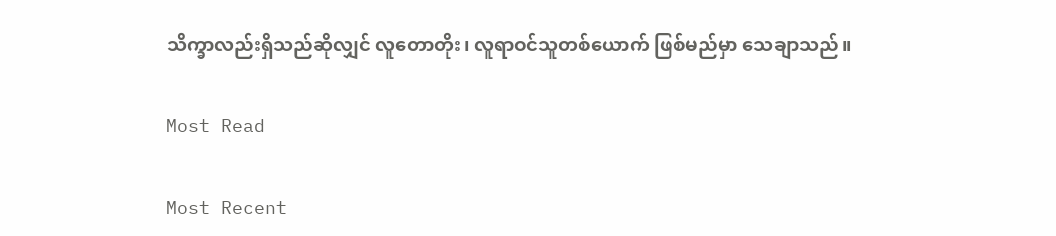သိက္ခာလည်းရှိသည်ဆိုလျှင် လူတောတိုး၊ လူရာဝင်သူတစ်ယောက် ဖြစ်မည်မှာ သေချာသည်။

Most Read

Most Recent